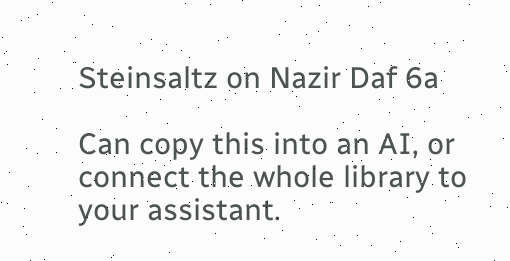Steinsaltz on Nazir Daf 6a

Can copy this into an AI, or connect the whole library to your assistant.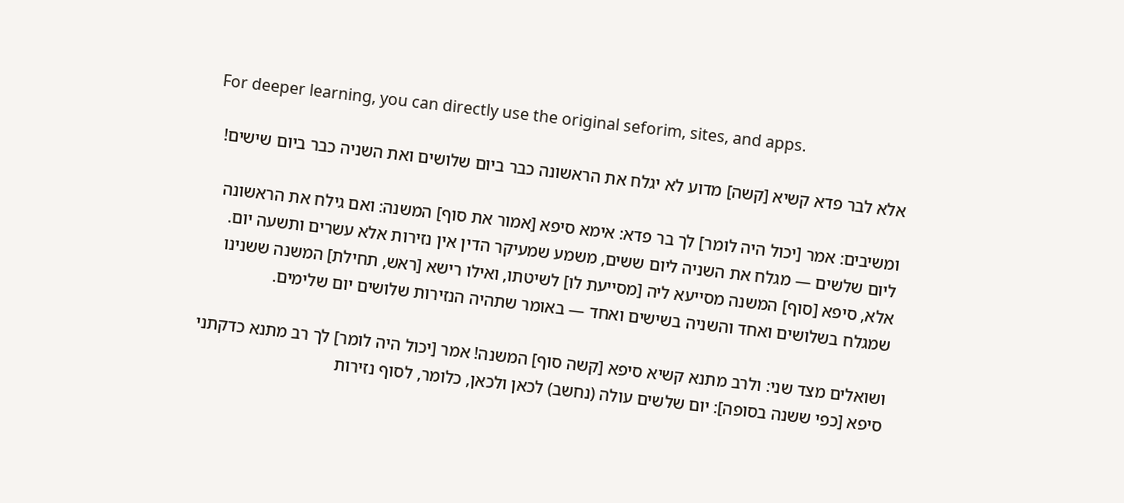For deeper learning, you can directly use the original seforim, sites, and apps.

אלא לבר פדא קשיא [קשה] מדוע לא יגלח את הראשונה כבר ביום שלושים ואת השניה כבר ביום שישים!

ומשיבים: אמר [יכול היה לומר] לך בר פדא: אימא סיפא [אמור את סוף] המשנה: ואם גילח את הראשונה ליום שלשים — מגלח את השניה ליום ששים, משמע שמעיקר הדין אין נזירות אלא עשרים ותשעה יום. אלא, סיפא [סוף] המשנה מסייעא ליה [מסייעת לו] לשיטתו, ואילו רישא [ראש, תחילת] המשנה ששנינו שמגלח בשלושים ואחד והשניה בשישים ואחד — באומר שתהיה הנזירות שלושים יום שלימים.

ושואלים מצד שני: ולרב מתנא קשיא סיפא [קשה סוף] המשנה! אמר [יכול היה לומר] לך רב מתנא כדקתני סיפא [כפי ששנה בסופה]: יום שלשים עולה (נחשב) לכאן ולכאן, כלומר, לסוף נזירות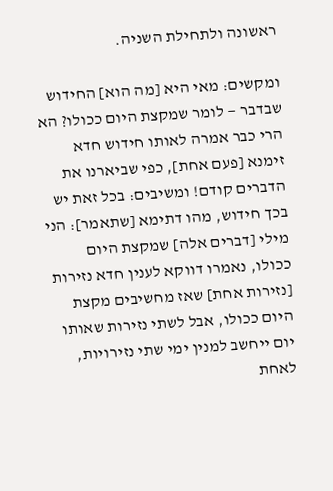ראשונה ולתחילת השניה.

ומקשים: מאי היא [מה הוא] החידוש שבדבר — לומר שמקצת היום ככולו? הא הרי כבר אמרה לאותו חידוש חדא זימנא [פעם אחת], כפי שביארנו את הדברים קודם! ומשיבים: בכל זאת יש בכך חידוש, מהו דתימא [שתאמר]: הני מילי [דברים אלה] שמקצת היום ככולו, נאמרו דווקא לענין חדא נזירות [נזירות אחת] שאז מחשיבים מקצת היום ככולו, אבל לשתי נזירות שאותו יום ייחשב למנין ימי שתי נזירויות, לאחת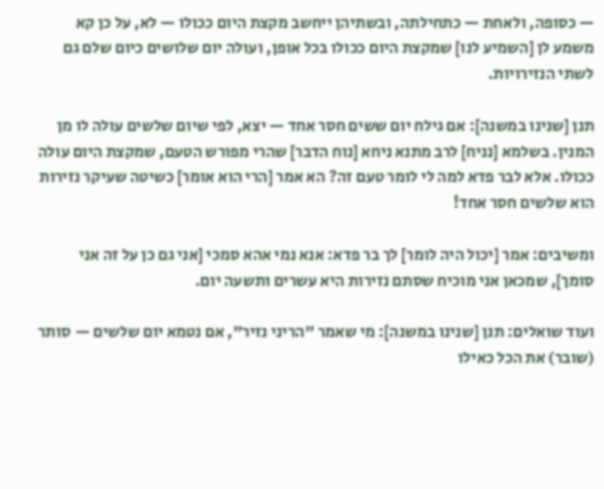— כסופה, ולאחת — כתחילתה, ובשתיהן ייחשב מקצת היום ככולו — לא, על כן קא משמע לן [השמיע לנו] שמקצת היום ככולו בכל אופן, ועולה יום שלושים כיום שלם גם לשתי הנזירויות.

תנן [שנינו במשנה]: אם גילח יום ששים חסר אחד — יצא, לפי שיום שלשים עולה לו מן המנין. בשלמא [נניח] לרב מתנא ניחא [נוח הדבר] שהרי מפורש הטעם, שמקצת היום עולה ככולו. אלא לבר פדא למה לי לומר טעם זה? הא אמר [הרי הוא אומר] כשיטה שעיקר נזירות הוא שלשים חסר אחד!

ומשיבים: אמר [יכול היה לומר] לך בר פדא: אנא נמי אהא סמכי [אני גם כן על זה אני סומך], שמכאן אני מוכיח שסתם נזירות היא עשרים ותשעה יום.

ועוד שואלים: תנן [שנינו במשנה]: מי שאמר "הריני נזיר", אם נטמא יום שלשים — סותר (שובר) את הכל כאילו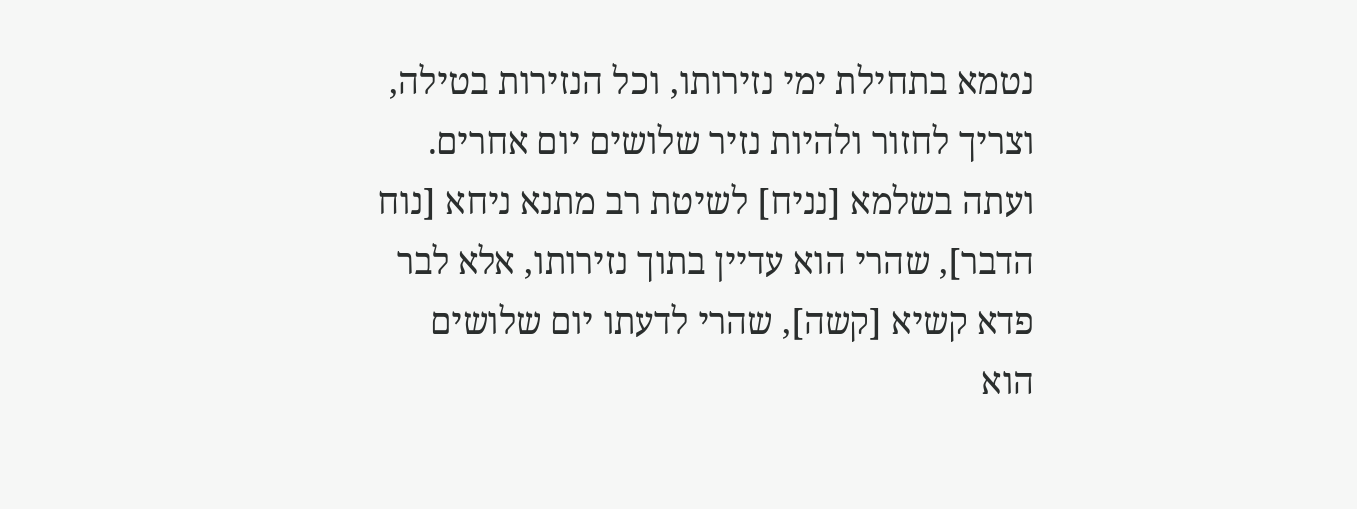נטמא בתחילת ימי נזירותו, וכל הנזירות בטילה, וצריך לחזור ולהיות נזיר שלושים יום אחרים. ועתה בשלמא [נניח] לשיטת רב מתנא ניחא [נוח הדבר], שהרי הוא עדיין בתוך נזירותו, אלא לבר פדא קשיא [קשה], שהרי לדעתו יום שלושים הוא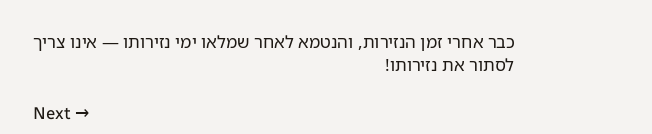כבר אחרי זמן הנזירות, והנטמא לאחר שמלאו ימי נזירותו — אינו צריך לסתור את נזירותו!

Next →